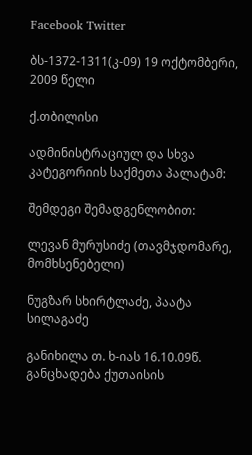Facebook Twitter

ბს-1372-1311(კ-09) 19 ოქტომბერი, 2009 წელი

ქ.თბილისი

ადმინისტრაციულ და სხვა კატეგორიის საქმეთა პალატამ:

შემდეგი შემადგენლობით:

ლევან მურუსიძე (თავმჯდომარე, მომხსენებელი)

ნუგზარ სხირტლაძე, პაატა სილაგაძე

განიხილა თ. ხ-იას 16.10.09წ. განცხადება ქუთაისის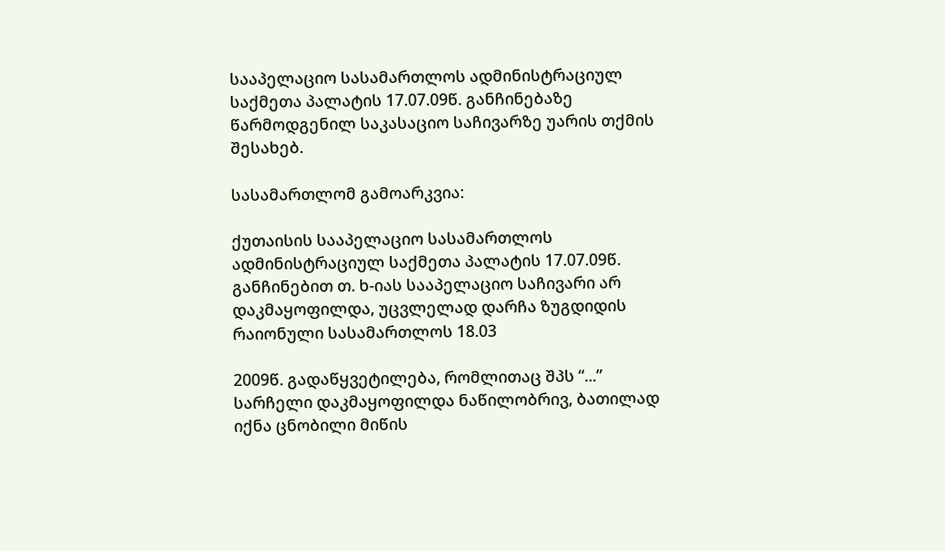სააპელაციო სასამართლოს ადმინისტრაციულ საქმეთა პალატის 17.07.09წ. განჩინებაზე წარმოდგენილ საკასაციო საჩივარზე უარის თქმის შესახებ.

სასამართლომ გამოარკვია:

ქუთაისის სააპელაციო სასამართლოს ადმინისტრაციულ საქმეთა პალატის 17.07.09წ. განჩინებით თ. ხ-იას სააპელაციო საჩივარი არ დაკმაყოფილდა, უცვლელად დარჩა ზუგდიდის რაიონული სასამართლოს 18.03

2009წ. გადაწყვეტილება, რომლითაც შპს “...” სარჩელი დაკმაყოფილდა ნაწილობრივ, ბათილად იქნა ცნობილი მიწის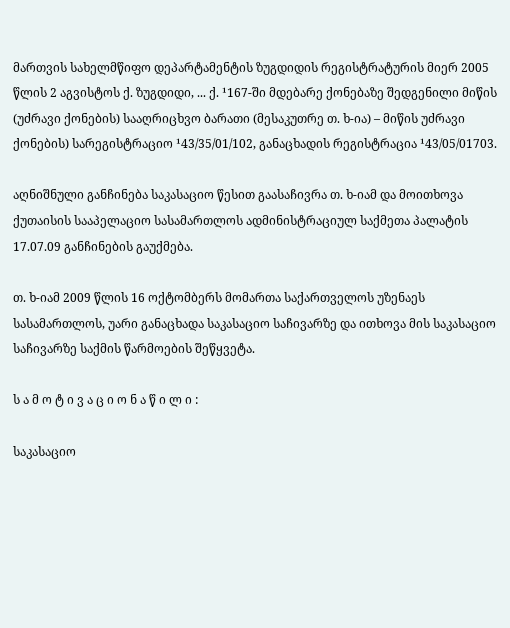მართვის სახელმწიფო დეპარტამენტის ზუგდიდის რეგისტრატურის მიერ 2005 წლის 2 აგვისტოს ქ. ზუგდიდი, ... ქ. ¹167-ში მდებარე ქონებაზე შედგენილი მიწის (უძრავი ქონების) სააღრიცხვო ბარათი (მესაკუთრე თ. ხ-ია) – მიწის უძრავი ქონების) სარეგისტრაციო ¹43/35/01/102, განაცხადის რეგისტრაცია ¹43/05/01703.

აღნიშნული განჩინება საკასაციო წესით გაასაჩივრა თ. ხ-იამ და მოითხოვა ქუთაისის სააპელაციო სასამართლოს ადმინისტრაციულ საქმეთა პალატის 17.07.09 განჩინების გაუქმება.

თ. ხ-იამ 2009 წლის 16 ოქტომბერს მომართა საქართველოს უზენაეს სასამართლოს, უარი განაცხადა საკასაციო საჩივარზე და ითხოვა მის საკასაციო საჩივარზე საქმის წარმოების შეწყვეტა.

ს ა მ ო ტ ი ვ ა ც ი ო ნ ა წ ი ლ ი :

საკასაციო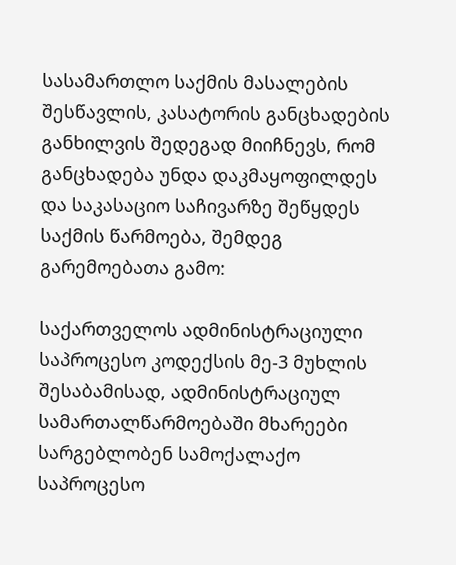სასამართლო საქმის მასალების შესწავლის, კასატორის განცხადების განხილვის შედეგად მიიჩნევს, რომ განცხადება უნდა დაკმაყოფილდეს და საკასაციო საჩივარზე შეწყდეს საქმის წარმოება, შემდეგ გარემოებათა გამო:

საქართველოს ადმინისტრაციული საპროცესო კოდექსის მე-3 მუხლის შესაბამისად, ადმინისტრაციულ სამართალწარმოებაში მხარეები სარგებლობენ სამოქალაქო საპროცესო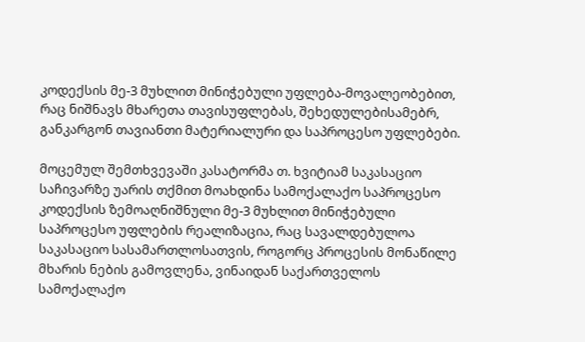კოდექსის მე-3 მუხლით მინიჭებული უფლება-მოვალეობებით, რაც ნიშნავს მხარეთა თავისუფლებას, შეხედულებისამებრ, განკარგონ თავიანთი მატერიალური და საპროცესო უფლებები.

მოცემულ შემთხვევაში კასატორმა თ. ხვიტიამ საკასაციო საჩივარზე უარის თქმით მოახდინა სამოქალაქო საპროცესო კოდექსის ზემოაღნიშნული მე-3 მუხლით მინიჭებული საპროცესო უფლების რეალიზაცია, რაც სავალდებულოა საკასაციო სასამართლოსათვის, როგორც პროცესის მონაწილე მხარის ნების გამოვლენა, ვინაიდან საქართველოს სამოქალაქო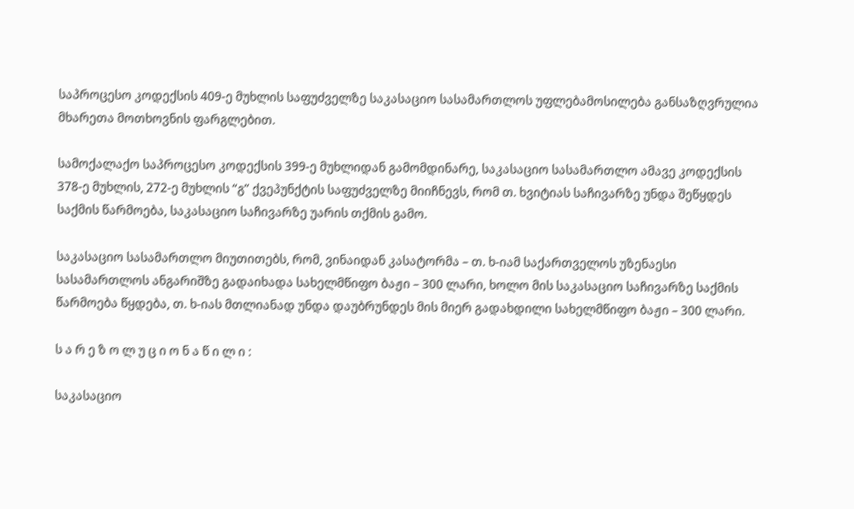საპროცესო კოდექსის 409-ე მუხლის საფუძველზე საკასაციო სასამართლოს უფლებამოსილება განსაზღვრულია მხარეთა მოთხოვნის ფარგლებით.

სამოქალაქო საპროცესო კოდექსის 399-ე მუხლიდან გამომდინარე, საკასაციო სასამართლო ამავე კოდექსის 378-ე მუხლის, 272-ე მუხლის “გ” ქვეპუნქტის საფუძველზე მიიჩნევს, რომ თ. ხვიტიას საჩივარზე უნდა შეწყდეს საქმის წარმოება, საკასაციო საჩივარზე უარის თქმის გამო.

საკასაციო სასამართლო მიუთითებს, რომ, ვინაიდან კასატორმა – თ. ხ-იამ საქართველოს უზენაესი სასამართლოს ანგარიშზე გადაიხადა სახელმწიფო ბაჟი – 300 ლარი, ხოლო მის საკასაციო საჩივარზე საქმის წარმოება წყდება, თ. ხ-იას მთლიანად უნდა დაუბრუნდეს მის მიერ გადახდილი სახელმწიფო ბაჟი – 300 ლარი.

ს ა რ ე ზ ო ლ უ ც ი ო ნ ა წ ი ლ ი :

საკასაციო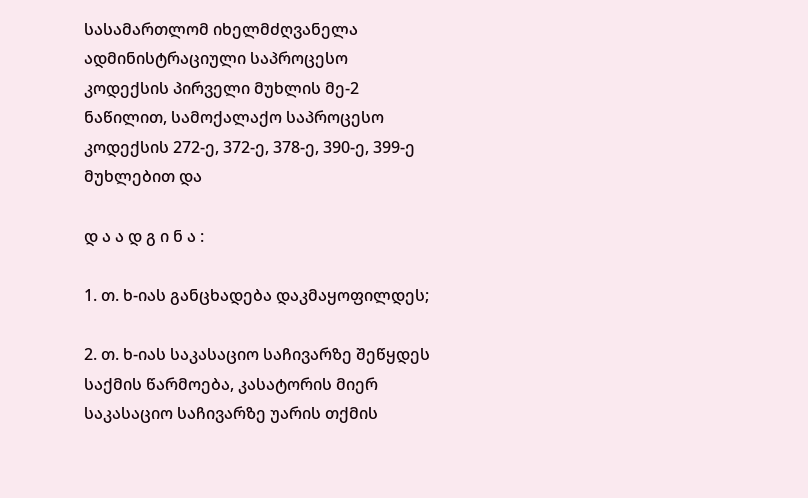სასამართლომ იხელმძღვანელა ადმინისტრაციული საპროცესო კოდექსის პირველი მუხლის მე-2 ნაწილით, სამოქალაქო საპროცესო კოდექსის 272-ე, 372-ე, 378-ე, 390-ე, 399-ე მუხლებით და

დ ა ა დ გ ი ნ ა :

1. თ. ხ-იას განცხადება დაკმაყოფილდეს;

2. თ. ხ-იას საკასაციო საჩივარზე შეწყდეს საქმის წარმოება, კასატორის მიერ საკასაციო საჩივარზე უარის თქმის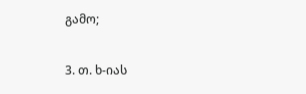გამო;

3. თ. ხ-იას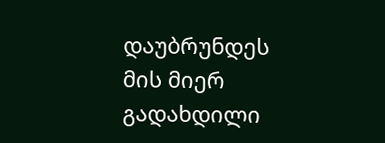დაუბრუნდეს მის მიერ გადახდილი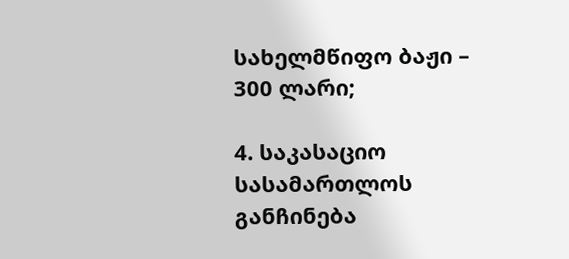სახელმწიფო ბაჟი – 300 ლარი;

4. საკასაციო სასამართლოს განჩინება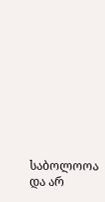საბოლოოა და არ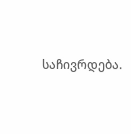საჩივრდება.